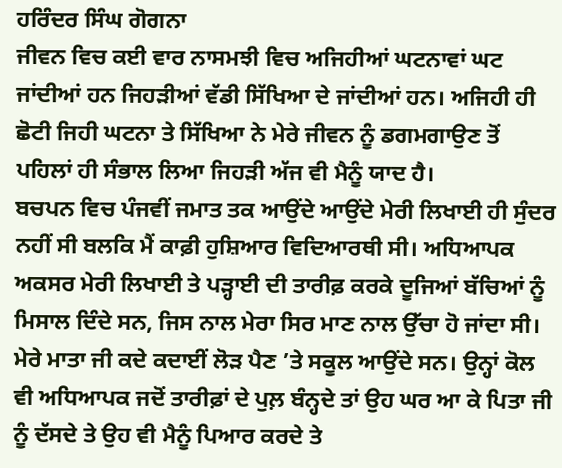ਹਰਿੰਦਰ ਸਿੰਘ ਗੋਗਨਾ
ਜੀਵਨ ਵਿਚ ਕਈ ਵਾਰ ਨਾਸਮਝੀ ਵਿਚ ਅਜਿਹੀਆਂ ਘਟਨਾਵਾਂ ਘਟ ਜਾਂਦੀਆਂ ਹਨ ਜਿਹੜੀਆਂ ਵੱਡੀ ਸਿੱਖਿਆ ਦੇ ਜਾਂਦੀਆਂ ਹਨ। ਅਜਿਹੀ ਹੀ ਛੋਟੀ ਜਿਹੀ ਘਟਨਾ ਤੇ ਸਿੱਖਿਆ ਨੇ ਮੇਰੇ ਜੀਵਨ ਨੂੰ ਡਗਮਗਾਉਣ ਤੋਂ ਪਹਿਲਾਂ ਹੀ ਸੰਭਾਲ ਲਿਆ ਜਿਹੜੀ ਅੱਜ ਵੀ ਮੈਨੂੰ ਯਾਦ ਹੈ।
ਬਚਪਨ ਵਿਚ ਪੰਜਵੀਂ ਜਮਾਤ ਤਕ ਆਉਂਦੇ ਆਉਂਦੇ ਮੇਰੀ ਲਿਖਾਈ ਹੀ ਸੁੰਦਰ ਨਹੀਂ ਸੀ ਬਲਕਿ ਮੈਂ ਕਾਫ਼ੀ ਹੁਸ਼ਿਆਰ ਵਿਦਿਆਰਥੀ ਸੀ। ਅਧਿਆਪਕ ਅਕਸਰ ਮੇਰੀ ਲਿਖਾਈ ਤੇ ਪੜ੍ਹਾਈ ਦੀ ਤਾਰੀਫ਼ ਕਰਕੇ ਦੂਜਿਆਂ ਬੱਚਿਆਂ ਨੂੰ ਮਿਸਾਲ ਦਿੰਦੇ ਸਨ, ਜਿਸ ਨਾਲ ਮੇਰਾ ਸਿਰ ਮਾਣ ਨਾਲ ਉੱਚਾ ਹੋ ਜਾਂਦਾ ਸੀ। ਮੇਰੇ ਮਾਤਾ ਜੀ ਕਦੇ ਕਦਾਈਂ ਲੋੜ ਪੈਣ ’ਤੇ ਸਕੂਲ ਆਉਂਦੇ ਸਨ। ਉਨ੍ਹਾਂ ਕੋਲ ਵੀ ਅਧਿਆਪਕ ਜਦੋਂ ਤਾਰੀਫ਼ਾਂ ਦੇ ਪੁਲ਼ ਬੰਨ੍ਹਦੇ ਤਾਂ ਉਹ ਘਰ ਆ ਕੇ ਪਿਤਾ ਜੀ ਨੂੰ ਦੱਸਦੇ ਤੇ ਉਹ ਵੀ ਮੈਨੂੰ ਪਿਆਰ ਕਰਦੇ ਤੇ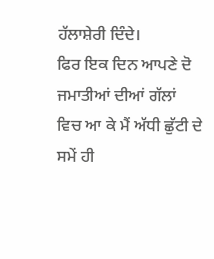ਹੱਲਾਸ਼ੇਰੀ ਦਿੰਦੇ।
ਫਿਰ ਇਕ ਦਿਨ ਆਪਣੇ ਦੋ ਜਮਾਤੀਆਂ ਦੀਆਂ ਗੱਲਾਂ ਵਿਚ ਆ ਕੇ ਮੈਂ ਅੱਧੀ ਛੁੱਟੀ ਦੇ ਸਮੇਂ ਹੀ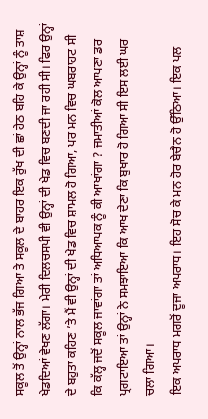ਸਕੂਲ ਤੋਂ ਉਨ੍ਹਾਂ ਨਾਲ ਭੱਜ ਗਿਆ ਤੇ ਸਕੂਲ ਦੇ ਬਾਹਰ ਇਕ ਰੁੱਖ ਦੀ ਛਾਂ ਹੇਠ ਬਹਿ ਕੇ ਉਨ੍ਹਾਂ ਨੂੰ ਤਾਸ਼ ਖੇਡਦਿਆਂ ਵੇਖਣ ਲੱਗਾ। ਮੇਰੀ ਦਿਲਚਸਪੀ ਵੀ ਉਨ੍ਹਾਂ ਦੀ ਖੇਡ ਵਿਚ ਬਣਦੀ ਜਾ ਰਹੀ ਸੀ। ਫਿਰ ਉਨ੍ਹਾਂ ਦੇ ਬਹੁਤਾ ਕਹਿਣ ’ਤੇ ਮੈਂ ਵੀ ਉਨ੍ਹਾਂ ਦੀ ਖੇਡ ਵਿਚ ਸ਼ਾਮਲ ਹੋ ਗਿਆ, ਪਰ ਮਨ ਵਿਚ ਘਬਰਾਹਟ ਸੀ ਕਿ ਕੱਲ੍ਹ ਜਦੋਂ ਸਕੂਲ ਜਾਵਾਂਗਾ ਤਾਂ ਅਧਿਆਪਕ ਨੂੰ ਕੀ ਆਖਾਂਗਾ ? ਜਮਾਤੀਆਂ ਕੋਲ ਆਪਣਾ ਡਰ ਪ੍ਰਗਟਾਇਆ ਤਾਂ ਉਨ੍ਹਾਂ ਨੇ ਸਮਝਾਇਆ ਕਿ ਆਖ ਦੇਣਾ ਕਿ ਬੁਖਾਰ ਹੋ ਗਿਆ ਸੀ ਇਸ ਲਈ ਘਰ ਚਲਾ ਗਿਆ।
ਇਕ ਅਪਰਾਧ ਮਗਰੋਂ ਦੂਜਾ ਅਪਰਾਧ। ਇਹ ਸੋਚ ਕੇ ਮਨ ਹੋਰ ਬੇਚੈਨ ਹੋ ਉੱਠਿਆ। ਇਕ ਪਲ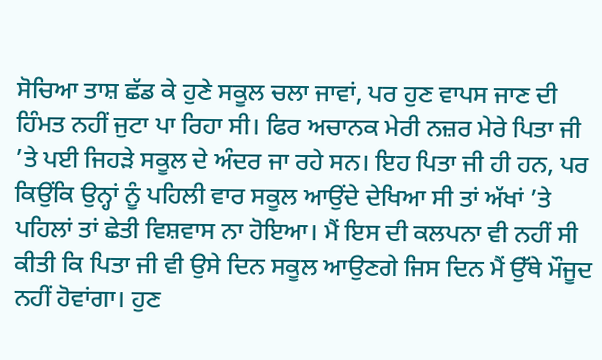ਸੋਚਿਆ ਤਾਸ਼ ਛੱਡ ਕੇ ਹੁਣੇ ਸਕੂਲ ਚਲਾ ਜਾਵਾਂ, ਪਰ ਹੁਣ ਵਾਪਸ ਜਾਣ ਦੀ ਹਿੰਮਤ ਨਹੀਂ ਜੁਟਾ ਪਾ ਰਿਹਾ ਸੀ। ਫਿਰ ਅਚਾਨਕ ਮੇਰੀ ਨਜ਼ਰ ਮੇਰੇ ਪਿਤਾ ਜੀ ’ਤੇ ਪਈ ਜਿਹੜੇ ਸਕੂਲ ਦੇ ਅੰਦਰ ਜਾ ਰਹੇ ਸਨ। ਇਹ ਪਿਤਾ ਜੀ ਹੀ ਹਨ, ਪਰ ਕਿਉਂਕਿ ਉਨ੍ਹਾਂ ਨੂੰ ਪਹਿਲੀ ਵਾਰ ਸਕੂਲ ਆਉਂਦੇ ਦੇਖਿਆ ਸੀ ਤਾਂ ਅੱਖਾਂ ’ਤੇ ਪਹਿਲਾਂ ਤਾਂ ਛੇਤੀ ਵਿਸ਼ਵਾਸ ਨਾ ਹੋਇਆ। ਮੈਂ ਇਸ ਦੀ ਕਲਪਨਾ ਵੀ ਨਹੀਂ ਸੀ ਕੀਤੀ ਕਿ ਪਿਤਾ ਜੀ ਵੀ ਉਸੇ ਦਿਨ ਸਕੂਲ ਆਉਣਗੇ ਜਿਸ ਦਿਨ ਮੈਂ ਉੱਥੇ ਮੌਜੂਦ ਨਹੀਂ ਹੋਵਾਂਗਾ। ਹੁਣ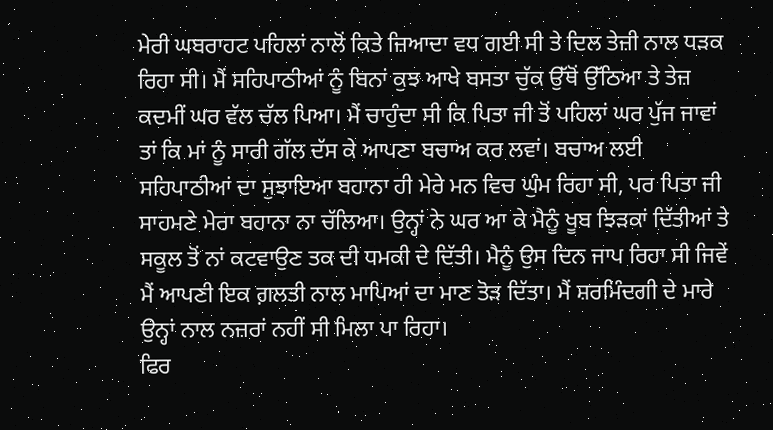ਮੇਰੀ ਘਬਰਾਹਟ ਪਹਿਲਾਂ ਨਾਲੋਂ ਕਿਤੇ ਜ਼ਿਆਦਾ ਵਧ ਗਈ ਸੀ ਤੇ ਦਿਲ ਤੇਜ਼ੀ ਨਾਲ ਧੜਕ ਰਿਹਾ ਸੀ। ਮੈਂ ਸਹਿਪਾਠੀਆਂ ਨੂੰ ਬਿਨਾਂ ਕੁਝ ਆਖੇ ਬਸਤਾ ਚੁੱਕ ਉੱਥੋਂ ਉੱਠਿਆ ਤੇ ਤੇਜ਼ ਕਦਮੀਂ ਘਰ ਵੱਲ ਚੱਲ ਪਿਆ। ਮੈਂ ਚਾਹੁੰਦਾ ਸੀ ਕਿ ਪਿਤਾ ਜੀ ਤੋਂ ਪਹਿਲਾਂ ਘਰ ਪੁੱਜ ਜਾਵਾਂ ਤਾਂ ਕਿ ਮਾਂ ਨੂੰ ਸਾਰੀ ਗੱਲ ਦੱਸ ਕੇ ਆਪਣਾ ਬਚਾਅ ਕਰ ਲਵਾਂ। ਬਚਾਅ ਲਈ ਸਹਿਪਾਠੀਆਂ ਦਾ ਸੁਝਾਇਆ ਬਹਾਨਾ ਹੀ ਮੇਰੇ ਮਨ ਵਿਚ ਘੁੰਮ ਰਿਹਾ ਸੀ, ਪਰ ਪਿਤਾ ਜੀ ਸਾਹਮਣੇ ਮੇਰਾ ਬਹਾਨਾ ਨਾ ਚੱਲਿਆ। ਉਨ੍ਹਾਂ ਨੇ ਘਰ ਆ ਕੇ ਮੈਨੂੰ ਖੂਬ ਝਿੜਕਾਂ ਦਿੱਤੀਆਂ ਤੇ ਸਕੂਲ ਤੋਂ ਨਾਂ ਕਟਵਾਉਣ ਤਕ ਦੀ ਧਮਕੀ ਦੇ ਦਿੱਤੀ। ਮੈਨੂੰ ਉਸ ਦਿਨ ਜਾਪ ਰਿਹਾ ਸੀ ਜਿਵੇਂ ਮੈਂ ਆਪਣੀ ਇਕ ਗ਼ਲਤੀ ਨਾਲ ਮਾਪਿਆਂ ਦਾ ਮਾਣ ਤੋੜ ਦਿੱਤਾ। ਮੈਂ ਸ਼ਰਮਿੰਦਗੀ ਦੇ ਮਾਰੇ ਉਨ੍ਹਾਂ ਨਾਲ ਨਜ਼ਰਾਂ ਨਹੀਂ ਸੀ ਮਿਲਾ ਪਾ ਰਿਹਾ।
ਫਿਰ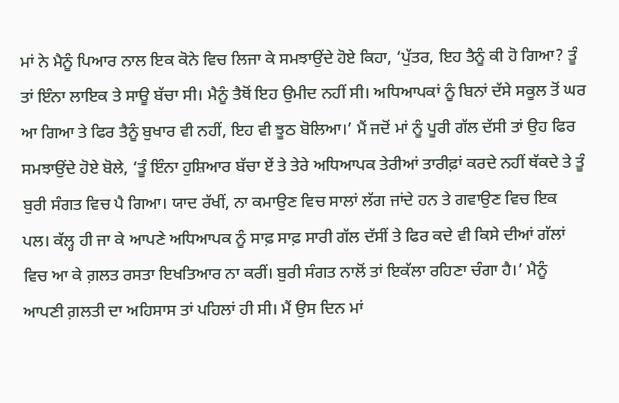ਮਾਂ ਨੇ ਮੈਨੂੰ ਪਿਆਰ ਨਾਲ ਇਕ ਕੋਨੇ ਵਿਚ ਲਿਜਾ ਕੇ ਸਮਝਾਉਂਦੇ ਹੋਏ ਕਿਹਾ, ‘ਪੁੱਤਰ, ਇਹ ਤੈਨੂੰ ਕੀ ਹੋ ਗਿਆ? ਤੂੰ ਤਾਂ ਇੰਨਾ ਲਾਇਕ ਤੇ ਸਾਊ ਬੱਚਾ ਸੀ। ਮੈਨੂੰ ਤੈਥੋਂ ਇਹ ਉਮੀਦ ਨਹੀਂ ਸੀ। ਅਧਿਆਪਕਾਂ ਨੂੰ ਬਿਨਾਂ ਦੱਸੇ ਸਕੂਲ ਤੋਂ ਘਰ ਆ ਗਿਆ ਤੇ ਫਿਰ ਤੈਨੂੰ ਬੁਖਾਰ ਵੀ ਨਹੀਂ, ਇਹ ਵੀ ਝੂਠ ਬੋਲਿਆ।’ ਮੈਂ ਜਦੋਂ ਮਾਂ ਨੂੰ ਪੂਰੀ ਗੱਲ ਦੱਸੀ ਤਾਂ ਉਹ ਫਿਰ ਸਮਝਾਉਂਦੇ ਹੋਏ ਬੋਲੇ, ‘ਤੂੰ ਇੰਨਾ ਹੁਸ਼ਿਆਰ ਬੱਚਾ ਏਂ ਤੇ ਤੇਰੇ ਅਧਿਆਪਕ ਤੇਰੀਆਂ ਤਾਰੀਫ਼ਾਂ ਕਰਦੇ ਨਹੀਂ ਥੱਕਦੇ ਤੇ ਤੂੰ ਬੁਰੀ ਸੰਗਤ ਵਿਚ ਪੈ ਗਿਆ। ਯਾਦ ਰੱਖੀਂ, ਨਾ ਕਮਾਉਣ ਵਿਚ ਸਾਲਾਂ ਲੱਗ ਜਾਂਦੇ ਹਨ ਤੇ ਗਵਾਉਣ ਵਿਚ ਇਕ ਪਲ। ਕੱਲ੍ਹ ਹੀ ਜਾ ਕੇ ਆਪਣੇ ਅਧਿਆਪਕ ਨੂੰ ਸਾਫ਼ ਸਾਫ਼ ਸਾਰੀ ਗੱਲ ਦੱਸੀਂ ਤੇ ਫਿਰ ਕਦੇ ਵੀ ਕਿਸੇ ਦੀਆਂ ਗੱਲਾਂ ਵਿਚ ਆ ਕੇ ਗ਼ਲਤ ਰਸਤਾ ਇਖਤਿਆਰ ਨਾ ਕਰੀਂ। ਬੁਰੀ ਸੰਗਤ ਨਾਲੋਂ ਤਾਂ ਇਕੱਲਾ ਰਹਿਣਾ ਚੰਗਾ ਹੈ।’ ਮੈਨੂੰ ਆਪਣੀ ਗ਼ਲਤੀ ਦਾ ਅਹਿਸਾਸ ਤਾਂ ਪਹਿਲਾਂ ਹੀ ਸੀ। ਮੈਂ ਉਸ ਦਿਨ ਮਾਂ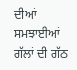ਦੀਆਂ ਸਮਝਾਈਆਂ ਗੱਲਾਂ ਦੀ ਗੱਠ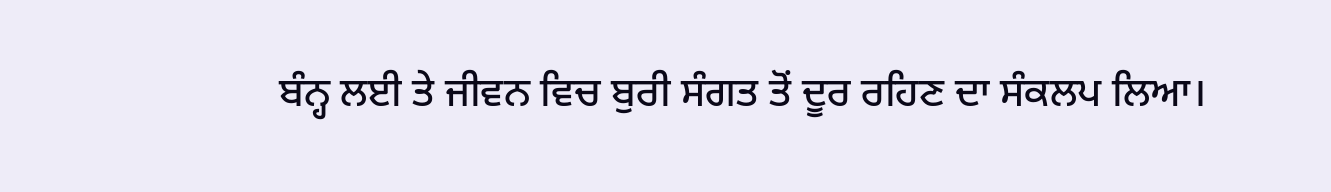ਬੰਨ੍ਹ ਲਈ ਤੇ ਜੀਵਨ ਵਿਚ ਬੁਰੀ ਸੰਗਤ ਤੋਂ ਦੂਰ ਰਹਿਣ ਦਾ ਸੰਕਲਪ ਲਿਆ।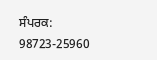ਸੰਪਰਕ: 98723-25960